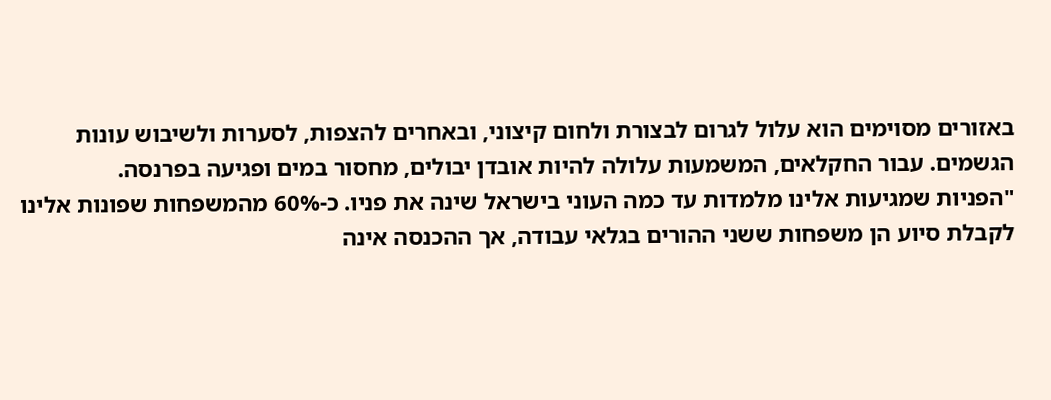באזורים מסוימים הוא עלול לגרום לבצורת ולחום קיצוני, ובאחרים להצפות, לסערות ולשיבוש עונות הגשמים. עבור החקלאים, המשמעות עלולה להיות אובדן יבולים, מחסור במים ופגיעה בפרנסה.
"הפניות שמגיעות אלינו מלמדות עד כמה העוני בישראל שינה את פניו. כ-60% מהמשפחות שפונות אלינו לקבלת סיוע הן משפחות ששני ההורים בגלאי עבודה, אך ההכנסה אינה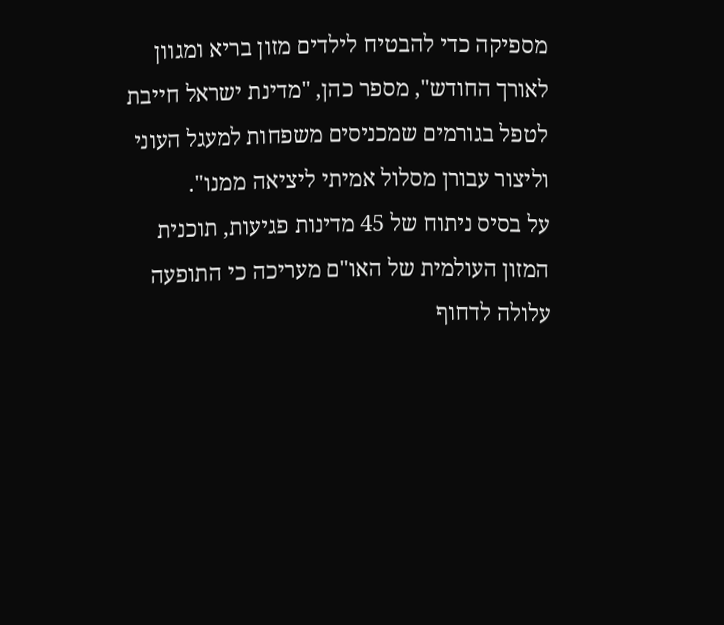מספיקה כדי להבטיח לילדים מזון בריא ומגוון לאורך החודש", מספר כהן, "מדינת ישראל חייבת לטפל בגורמים שמכניסים משפחות למעגל העוני וליצור עבורן מסלול אמיתי ליציאה ממנו".
על בסיס ניתוח של 45 מדינות פגיעות, תוכנית המזון העולמית של האו"ם מעריכה כי התופעה עלולה לדחוף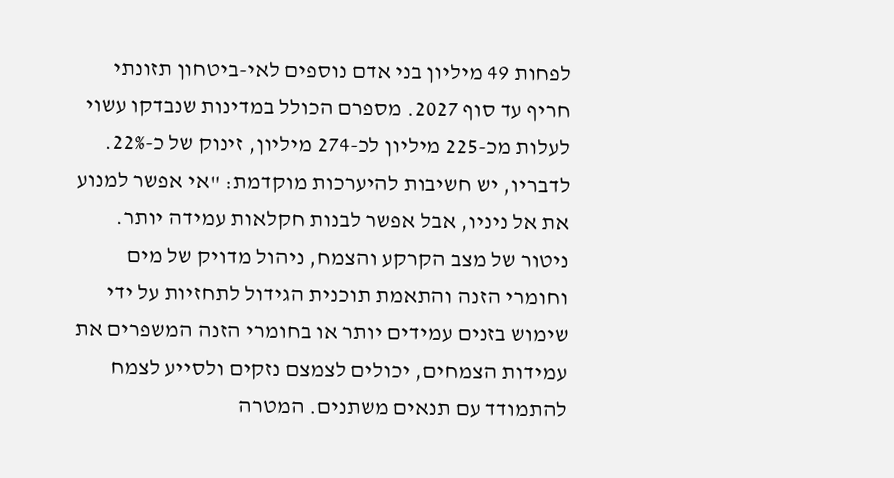לפחות 49 מיליון בני אדם נוספים לאי-ביטחון תזונתי חריף עד סוף 2027. מספרם הכולל במדינות שנבדקו עשוי לעלות מכ-225 מיליון לכ-274 מיליון, זינוק של כ-22%.
לדבריו, יש חשיבות להיערכות מוקדמת: "אי אפשר למנוע את אל ניניו, אבל אפשר לבנות חקלאות עמידה יותר. ניטור של מצב הקרקע והצמח, ניהול מדויק של מים וחומרי הזנה והתאמת תוכנית הגידול לתחזיות על ידי שימוש בזנים עמידים יותר או בחומרי הזנה המשפרים את עמידות הצמחים, יכולים לצמצם נזקים ולסייע לצמח להתמודד עם תנאים משתנים. המטרה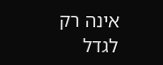אינה רק לגדל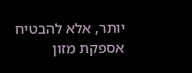יותר, אלא להבטיח אספקת מזון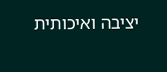יציבה ואיכותית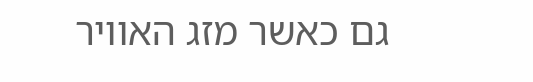גם כאשר מזג האוויר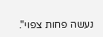נעשה פחות צפוי".